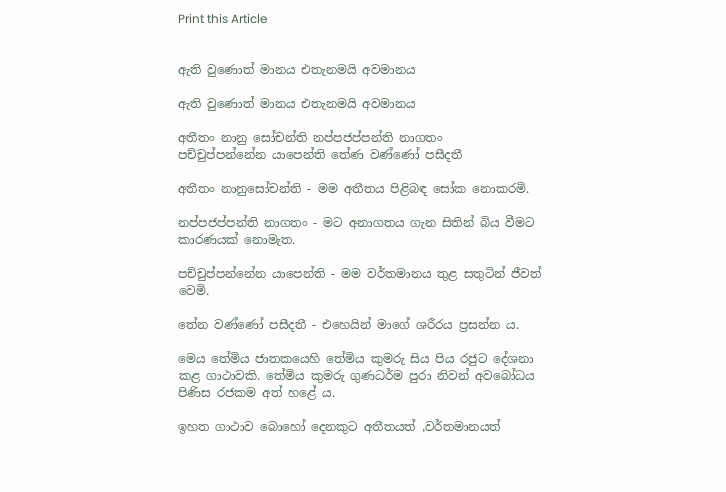Print this Article


ඇති වුණොත් මානය එතැනමයි අවමානය

ඇති වුණොත් මානය එතැනමයි අවමානය

අතීතං නානු සෝචන්ති නප්පජප්පන්ති නාගතං
පච්චුප්පන්නේන යාපෙන්ති තේණ වණ්ණෝ පසීදතී

අතීතං නානුසෝචන්ති - මම අතීතය පිළිබඳ සෝක නොකරමි.

නප්පජප්පන්ති නාගතං - මට අනාගතය ගැන සිතින් බිය වීමට කාරණයක් නොමැත.

පච්චුප්පන්නේන යාපෙන්ති - මම වර්තමානය තුළ සතුටින් ජීවත් වෙමි.

තේන වණ්ණෝ පසීදතී - එහෙයින් මාගේ ශරීරය ප්‍රසන්න ය.

මෙය තේමිය ජාතකයෙහි තේමිය කුමරු සිය පිය රජුට දේශනා කළ ගාථාවකි. තේමිය කුමරු ගුණධර්ම පුරා නිවන් අවබෝධය පිණිස රජකම අත් හළේ ය.

ඉහත ගාථාව බොහෝ දෙනකුට අතීතයත් ,වර්තමානයත්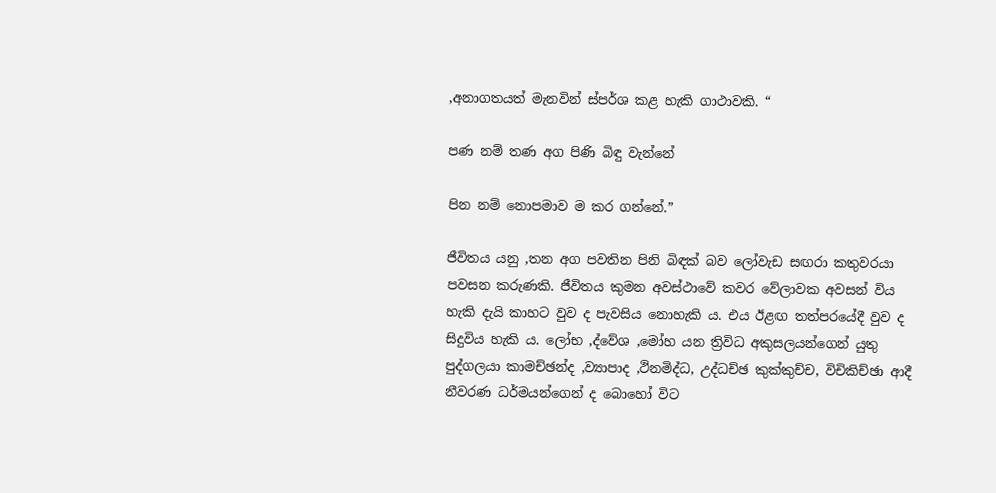,අනාගතයත් මැනවින් ස්පර්ශ කළ හැකි ගාථාවකි. “

පණ නම් තණ අග පිණි බිඳු වැන්නේ

පින නම් නොපමාව ම කර ගන්නේ.”

ජීවිතය යනු ,තන අග පවතින පිනි බිඳක් බව ලෝවැඩ සඟරා කතුවරයා පවසන කරුණකි. ජීවිතය කුමන අවස්ථාවේ කවර වේලාවක අවසන් විය හැකි දැයි කාහට වුව ද පැවසිය නොහැකි ය. එය ඊළඟ තත්පරයේදී වුව ද සිදුවිය හැකි ය. ලෝභ ,ද්වේශ ,මෝහ යන ත්‍රිවිධ අකුසලයන්ගෙන් යුතු පුද්ගලයා කාමච්ඡන්ද ,ව්‍යාපාද ,ථිනමිද්ධ, උද්ධච්ඡ කුක්කුච්ච, විචිකිච්ඡා ආදී නීවරණ ධර්මයන්ගෙන් ද බොහෝ විට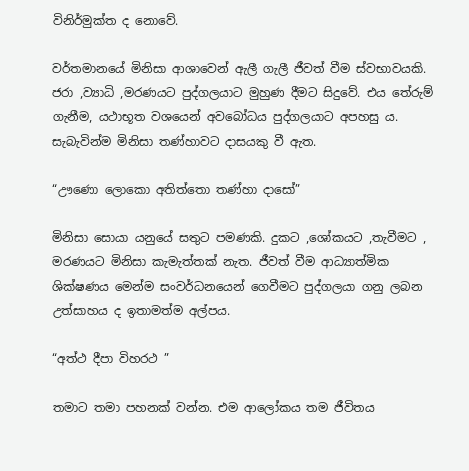විනිර්මුක්ත ද නොවේ.

වර්තමානයේ මිනිසා ආශාවෙන් ඇලී ගැලී ජීවත් වීම ස්වභාවයකි. ජරා ,ව්‍යාධි ,මරණයට පුද්ගලයාට මුහුණ දීමට සිදුවේ. එය තේරුම් ගැනීම, යථාභූත වශයෙන් අවබෝධය පුද්ගලයාට අපහසු ය. සැබැවින්ම මිනිසා තණ්හාවට දාසයකු වී ඇත.

“ඌණො ලොකො අතිත්තො තණ්හා දාසෝ”

මිනිසා සොයා යනුයේ සතුට පමණකි. දුකට ,ශෝකයට ,තැවීමට , මරණයට මිනිසා කැමැත්තක් නැත. ජීවත් වීම ආධ්‍යාත්මික ශික්ෂණය මෙන්ම සංවර්ධනයෙන් ගෙවීමට පුද්ගලයා ගනු ලබන උත්සාහය ද ඉතාමත්ම අල්පය.

“අත්ථ දීපා විහරථ ”

තමාට තමා පහනක් වන්න. එම ආලෝකය තම ජීවිතය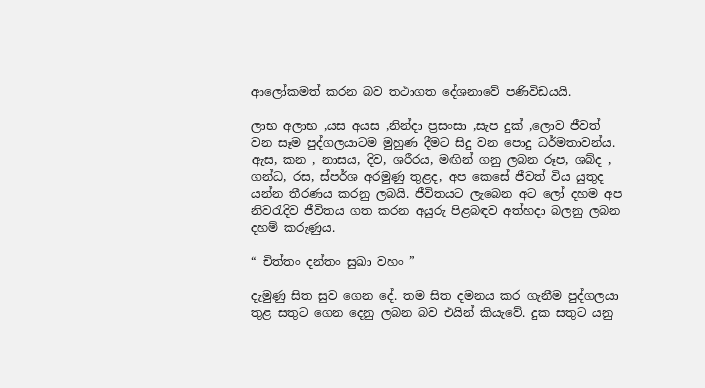ආලෝකමත් කරන බව තථාගත දේශනාවේ පණිවිඩයයි.

ලාභ අලාභ ,යස අයස ,නින්දා ප්‍රසංසා ,සැප දුක් ,ලොව ජීවත් වන සෑම පුද්ගලයාටම මුහුණ දීමට සිදු වන පොදු ධර්මතාවන්ය. ඇස, කන , නාසය, දිව, ශරීරය, මඟින් ගනු ලබන රූප, ශබ්ද , ගන්ධ, රස, ස්පර්ශ අරමුණු තුළද, අප කෙසේ ජීවත් විය යුතුද යන්න තීරණය කරනු ලබයි. ජීවිතයට ලැබෙන අට ලෝ දහම අප නිවරැදිව ජීවිතය ගත කරන අයුරු පිළබඳව අත්හදා බලනු ලබන දහම් කරුණුය.

“ චිත්තං දන්තං සුඛා වහං ”

දැමුණු සිත සුව ගෙන දේ. තම සිත දමනය කර ගැනීම පුද්ගලයා තුළ සතුට ගෙන දෙනු ලබන බව එයින් කියැවේ. දුක සතුට යනු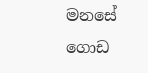මනසේ ගොඩ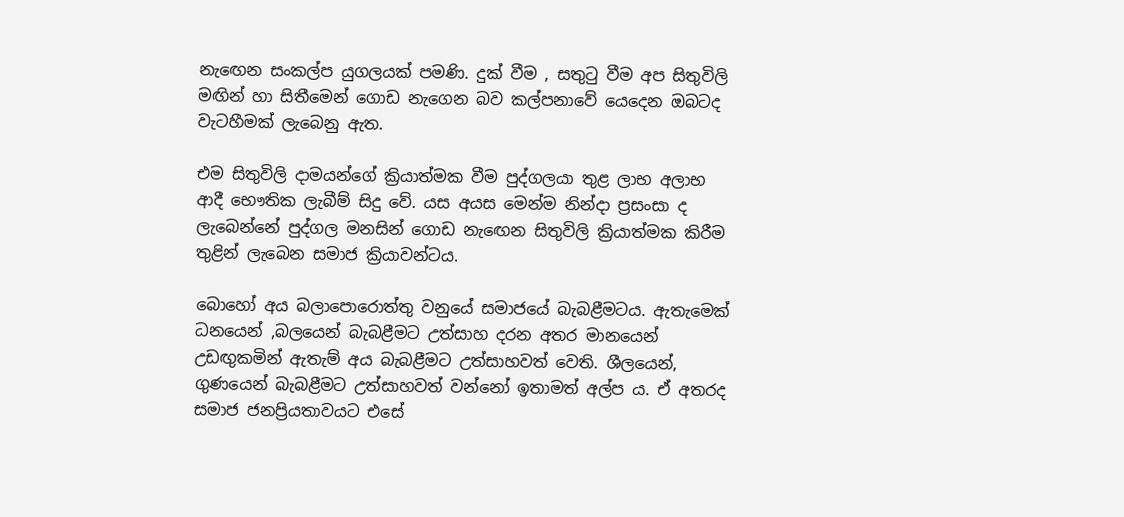නැඟෙන සංකල්ප යුගලයක් පමණි. දුක් වීම , සතුටු වීම අප සිතුවිලි මඟින් හා සිතීමෙන් ගොඩ නැගෙන බව කල්පනාවේ යෙදෙන ඔබටද වැටහීමක් ලැබෙනු ඇත.

එම සිතුවිලි දාමයන්ගේ ක්‍රියාත්මක වීම පුද්ගලයා තුළ ලාභ අලාභ ආදී භෞතික ලැබීම් සිදු වේ. යස අයස මෙන්ම නින්දා ප්‍රසංසා ද ලැබෙන්නේ පුද්ගල මනසින් ගොඩ නැඟෙන සිතුවිලි ක්‍රියාත්මක කිරීම තුළින් ලැබෙන සමාජ ක්‍රියාවන්ටය.

බොහෝ අය බලාපොරොත්තු වනුයේ සමාජයේ බැබළීමටය. ඇතැමෙක් ධනයෙන් ,බලයෙන් බැබළීමට උත්සාහ දරන අතර මානයෙන් උඩඟුකමින් ඇතැම් අය බැබළීමට උත්සාහවත් වෙති. ශීලයෙන්, ගුණයෙන් බැබළීමට උත්සාහවත් වන්නෝ ඉතාමත් අල්ප ය. ඒ අතරද සමාජ ජනප්‍රියතාවයට එසේ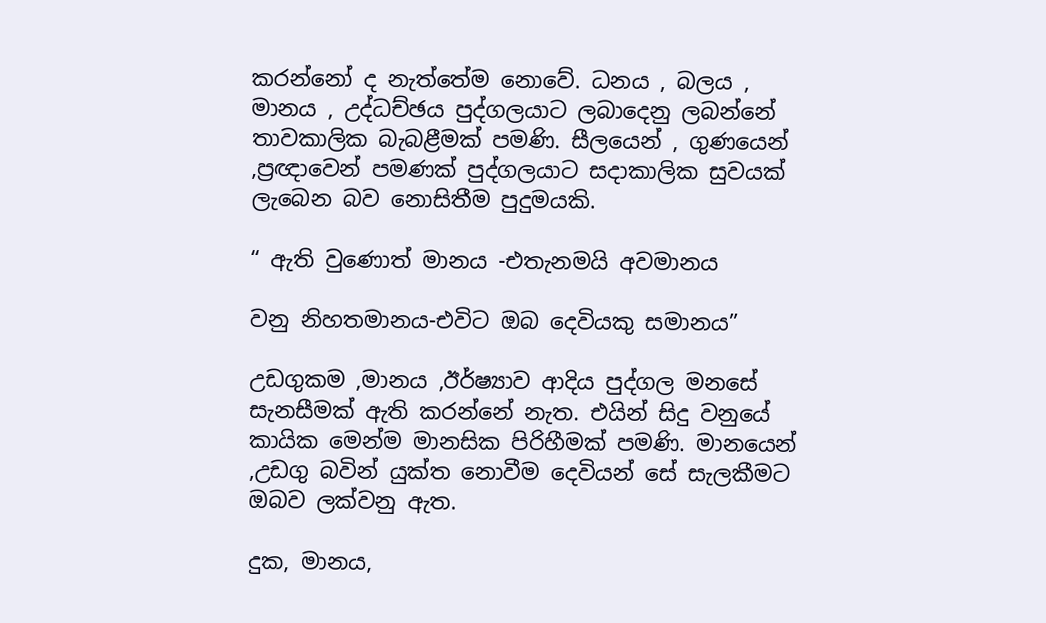කරන්නෝ ද නැත්තේම නොවේ. ධනය , බලය , මානය , උද්ධච්ඡය පුද්ගලයාට ලබාදෙනු ලබන්නේ තාවකාලික බැබළීමක් පමණි. සීලයෙන් , ගුණයෙන් ,ප්‍රඥාවෙන් පමණක් පුද්ගලයාට සදාකාලික සුවයක් ලැබෙන බව නොසිතීම පුදුමයකි.

“ ඇති වුණොත් මානය -එතැනමයි අවමානය

වනු නිහතමානය-එවිට ඔබ දෙවියකු සමානය”

උඩගුකම ,මානය ,ඊර්ෂ්‍යාව ආදිය පුද්ගල මනසේ සැනසීමක් ඇති කරන්නේ නැත. එයින් සිදු වනුයේ කායික මෙන්ම මානසික පිරිහීමක් පමණි. මානයෙන් ,උඩගු බවින් යුක්ත නොවීම දෙවියන් සේ සැලකීමට ඔබව ලක්වනු ඇත.

දුක, මානය,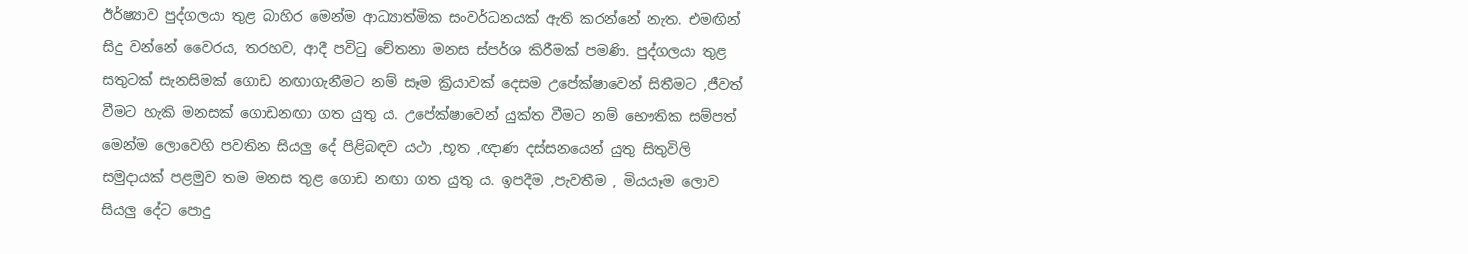ඊර්ෂ්‍යාව පුද්ගලයා තුළ බාහිර මෙන්ම ආධ්‍යාත්මික සංවර්ධනයක් ඇති කරන්නේ නැත. එමඟින් සිදු වන්නේ වෛරය, තරහව, ආදී පවිටු චේතනා මනස ස්පර්ශ කිරීමක් පමණි. පුද්ගලයා තුළ සතුටක් සැනසිමක් ගොඩ නඟාගැනීමට නම් සෑම ක්‍රියාවක් දෙසම උපේක්ෂාවෙන් සිතීමට ,ජීවත් වීමට හැකි මනසක් ගොඩනඟා ගත යුතු ය. උපේක්ෂාවෙන් යුක්ත වීමට නම් භෞතික සම්පත් මෙන්ම ලොවෙහි පවතින සියලු දේ පිළිබඳව යථා ,භූත ,ඥාණ දස්සනයෙන් යුතු සිතුවිලි සමුදායක් පළමුව තම මනස තුළ ගොඩ නඟා ගත යුතු ය. ඉපදීම ,පැවතීම , මියයෑම ලොව සියලු දේට පොදු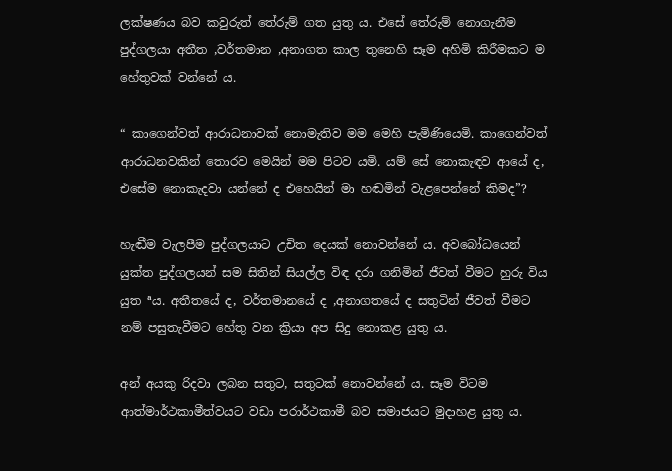ලක්ෂණය බව කවුරුත් තේරුම් ගත යුතු ය. එසේ තේරුම් නොගැනීම පුද්ගලයා අතීත ,වර්තමාන ,අනාගත කාල තුනෙහි සෑම අහිමි කිරීමකට ම හේතුවක් වන්නේ ය.

“ කාගෙන්වත් ආරාධනාවක් නොමැතිව මම මෙහි පැමිණියෙමි. කාගෙන්වත් ආරාධනවකින් තොරව මෙයින් මම පිටව යමි. යම් සේ නොකැඳව ආයේ ද, එසේම නොකැදවා යන්නේ ද එහෙයින් මා හඬමින් වැළපෙන්නේ කිමද”?

හැඬීම වැලපීම පුද්ගලයාට උචිත දෙයක් නොවන්නේ ය. අවබෝධයෙන් යුක්ත පුද්ගලයන් සම සිතින් සියල්ල විඳ දරා ගනිමින් ජීවත් වීමට හුරු විය යුත ªය. අතීතයේ ද, වර්තමානයේ ද ,අනාගතයේ ද සතුටින් ජීවත් වීමට නම් පසුතැවීමට හේතු වන ක්‍රියා අප සිදු නොකළ යුතු ය.

අන් අයකු රිදවා ලබන සතුට, සතුටක් නොවන්නේ ය. සෑම විටම ආත්මාර්ථකාමීත්වයට වඩා පරාර්ථකාමී බව සමාජයට මුදාහළ යුතු ය.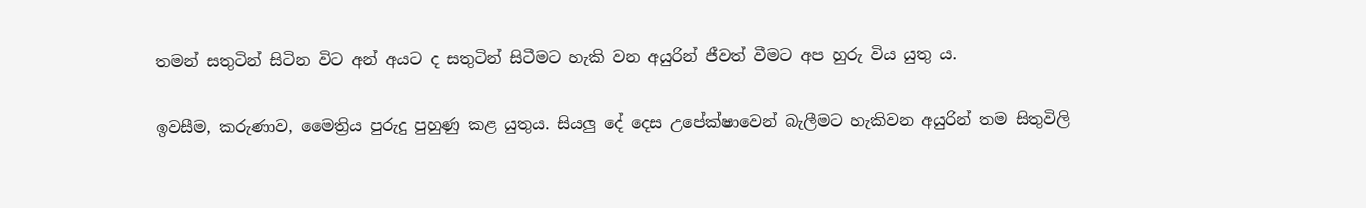තමන් සතුටින් සිටින විට අන් අයට ද සතුටින් සිටීමට හැකි වන අයුරින් ජීවත් වීමට අප හුරු විය යුතු ය.

ඉවසීම, කරුණාව, මෛත්‍රිය පුරුදු පුහුණු කළ යුතුය. සියලු දේ දෙස උපේක්ෂාවෙන් බැලීමට හැකිවන අයුරින් තම සිතුවිලි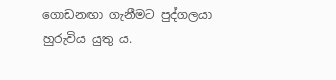ගොඩනඟා ගැනීමට පුද්ගලයා හුරුවිය යුතු ය.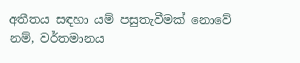අතීතය සඳහා යම් පසුතැවීමක් නොවේ නම්, වර්තමානය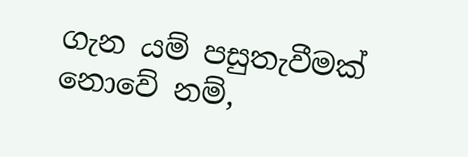ගැන යම් පසුතැවීමක් නොවේ නම්,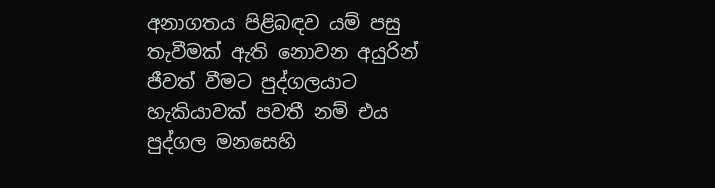අනාගතය පිළිබඳව යම් පසු තැවීමක් ඇති නොවන අයුරින් ජීවත් වීමට පුද්ගලයාට හැකියාවක් පවතී නම් එය පුද්ගල මනසෙහි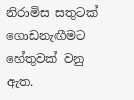නිරාමිස සතුටක් ගොඩනැඟීමට හේතුවක් වනු ඇත.